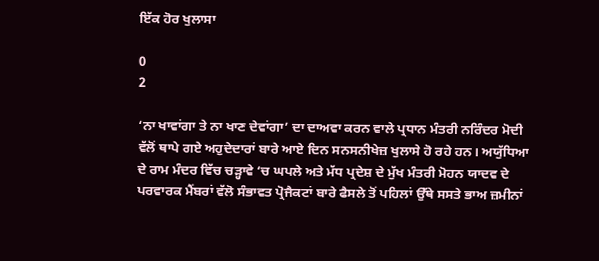ਇੱਕ ਹੋਰ ਖੁਲਾਸਾ

0
2

‘ਨਾ ਖਾਵਾਂਗਾ ਤੇ ਨਾ ਖਾਣ ਦੇਵਾਂਗਾ’ ਦਾ ਦਾਅਵਾ ਕਰਨ ਵਾਲੇ ਪ੍ਰਧਾਨ ਮੰਤਰੀ ਨਰਿੰਦਰ ਮੋਦੀ ਵੱਲੋਂ ਥਾਪੇ ਗਏ ਅਹੁਦੇਦਾਰਾਂ ਬਾਰੇ ਆਏ ਦਿਨ ਸਨਸਨੀਖੇਜ਼ ਖੁਲਾਸੇ ਹੋ ਰਹੇ ਹਨ। ਅਯੁੱਧਿਆ ਦੇ ਰਾਮ ਮੰਦਰ ਵਿੱਚ ਚੜ੍ਹਾਵੇ ‘ਚ ਘਪਲੇ ਅਤੇ ਮੱਧ ਪ੍ਰਦੇਸ਼ ਦੇ ਮੁੱਖ ਮੰਤਰੀ ਮੋਹਨ ਯਾਦਵ ਦੇ ਪਰਵਾਰਕ ਮੈਂਬਰਾਂ ਵੱਲੋ ਸੰਭਾਵਤ ਪ੍ਰੋਜੈਕਟਾਂ ਬਾਰੇ ਫੈਸਲੇ ਤੋਂ ਪਹਿਲਾਂ ਉੱਥੇ ਸਸਤੇ ਭਾਅ ਜ਼ਮੀਨਾਂ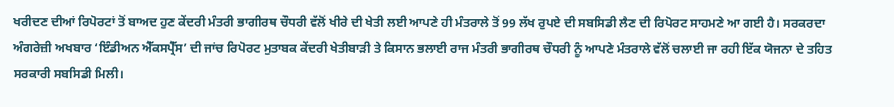ਖਰੀਦਣ ਦੀਆਂ ਰਿਪੋਰਟਾਂ ਤੋਂ ਬਾਅਦ ਹੁਣ ਕੇਂਦਰੀ ਮੰਤਰੀ ਭਾਗੀਰਥ ਚੌਧਰੀ ਵੱਲੋਂ ਖੀਰੇ ਦੀ ਖੇਤੀ ਲਈ ਆਪਣੇ ਹੀ ਮੰਤਰਾਲੇ ਤੋਂ 99 ਲੱਖ ਰੁਪਏ ਦੀ ਸਬਸਿਡੀ ਲੈਣ ਦੀ ਰਿਪੋਰਟ ਸਾਹਮਣੇ ਆ ਗਈ ਹੈ। ਸਰਕਰਦਾ ਅੰਗਰੇਜ਼ੀ ਅਖਬਾਰ ‘ਇੰਡੀਅਨ ਐੱਕਸਪ੍ਰੈੱਸ’ ਦੀ ਜਾਂਚ ਰਿਪੋਰਟ ਮੁਤਾਬਕ ਕੇਂਦਰੀ ਖੇਤੀਬਾੜੀ ਤੇ ਕਿਸਾਨ ਭਲਾਈ ਰਾਜ ਮੰਤਰੀ ਭਾਗੀਰਥ ਚੌਧਰੀ ਨੂੰ ਆਪਣੇ ਮੰਤਰਾਲੇ ਵੱਲੋਂ ਚਲਾਈ ਜਾ ਰਹੀ ਇੱਕ ਯੋਜਨਾ ਦੇ ਤਹਿਤ ਸਰਕਾਰੀ ਸਬਸਿਡੀ ਮਿਲੀ।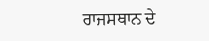ਰਾਜਸਥਾਨ ਦੇ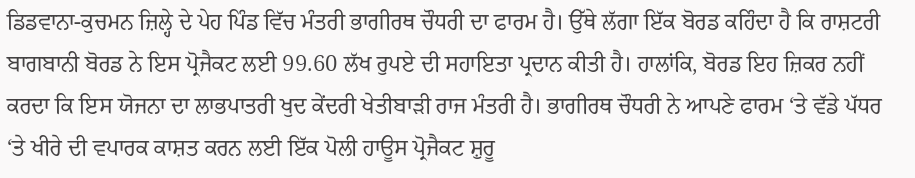ਡਿਡਵਾਨਾ-ਕੁਚਮਨ ਜ਼ਿਲ੍ਹੇ ਦੇ ਪੇਹ ਪਿੰਡ ਵਿੱਚ ਮੰਤਰੀ ਭਾਗੀਰਥ ਚੌਧਰੀ ਦਾ ਫਾਰਮ ਹੈ। ਉੱਥੇ ਲੱਗਾ ਇੱਕ ਬੋਰਡ ਕਹਿੰਦਾ ਹੈ ਕਿ ਰਾਸ਼ਟਰੀ ਬਾਗਬਾਨੀ ਬੋਰਡ ਨੇ ਇਸ ਪ੍ਰੋਜੈਕਟ ਲਈ 99.60 ਲੱਖ ਰੁਪਏ ਦੀ ਸਹਾਇਤਾ ਪ੍ਰਦਾਨ ਕੀਤੀ ਹੈ। ਹਾਲਾਂਕਿ, ਬੋਰਡ ਇਹ ਜ਼ਿਕਰ ਨਹੀਂ ਕਰਦਾ ਕਿ ਇਸ ਯੋਜਨਾ ਦਾ ਲਾਭਪਾਤਰੀ ਖੁਦ ਕੇਂਦਰੀ ਖੇਤੀਬਾੜੀ ਰਾਜ ਮੰਤਰੀ ਹੈ। ਭਾਗੀਰਥ ਚੌਧਰੀ ਨੇ ਆਪਣੇ ਫਾਰਮ ‘ਤੇ ਵੱਡੇ ਪੱਧਰ ‘ਤੇ ਖੀਰੇ ਦੀ ਵਪਾਰਕ ਕਾਸ਼ਤ ਕਰਨ ਲਈ ਇੱਕ ਪੋਲੀ ਹਾਊਸ ਪ੍ਰੋਜੈਕਟ ਸ਼ੁਰੂ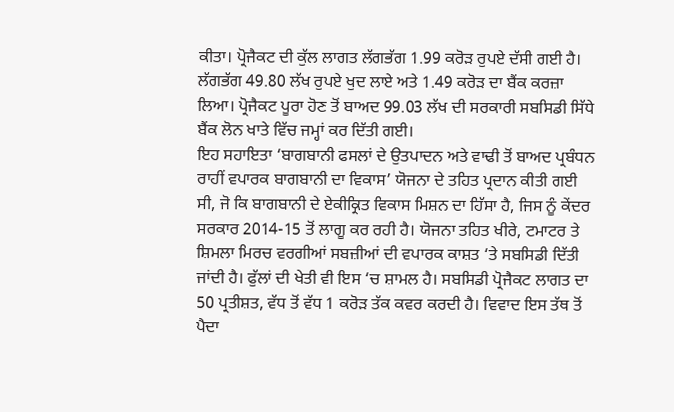ਕੀਤਾ। ਪ੍ਰੋਜੈਕਟ ਦੀ ਕੁੱਲ ਲਾਗਤ ਲੱਗਭੱਗ 1.99 ਕਰੋੜ ਰੁਪਏ ਦੱਸੀ ਗਈ ਹੈ। ਲੱਗਭੱਗ 49.80 ਲੱਖ ਰੁਪਏ ਖੁਦ ਲਾਏ ਅਤੇ 1.49 ਕਰੋੜ ਦਾ ਬੈਂਕ ਕਰਜ਼ਾ ਲਿਆ। ਪ੍ਰੋਜੈਕਟ ਪੂਰਾ ਹੋਣ ਤੋਂ ਬਾਅਦ 99.03 ਲੱਖ ਦੀ ਸਰਕਾਰੀ ਸਬਸਿਡੀ ਸਿੱਧੇ ਬੈਂਕ ਲੋਨ ਖਾਤੇ ਵਿੱਚ ਜਮ੍ਹਾਂ ਕਰ ਦਿੱਤੀ ਗਈ।
ਇਹ ਸਹਾਇਤਾ ‘ਬਾਗਬਾਨੀ ਫਸਲਾਂ ਦੇ ਉਤਪਾਦਨ ਅਤੇ ਵਾਢੀ ਤੋਂ ਬਾਅਦ ਪ੍ਰਬੰਧਨ ਰਾਹੀਂ ਵਪਾਰਕ ਬਾਗਬਾਨੀ ਦਾ ਵਿਕਾਸ’ ਯੋਜਨਾ ਦੇ ਤਹਿਤ ਪ੍ਰਦਾਨ ਕੀਤੀ ਗਈ ਸੀ, ਜੋ ਕਿ ਬਾਗਬਾਨੀ ਦੇ ਏਕੀਕ੍ਰਿਤ ਵਿਕਾਸ ਮਿਸ਼ਨ ਦਾ ਹਿੱਸਾ ਹੈ, ਜਿਸ ਨੂੰ ਕੇਂਦਰ ਸਰਕਾਰ 2014-15 ਤੋਂ ਲਾਗੂ ਕਰ ਰਹੀ ਹੈ। ਯੋਜਨਾ ਤਹਿਤ ਖੀਰੇ, ਟਮਾਟਰ ਤੇ ਸ਼ਿਮਲਾ ਮਿਰਚ ਵਰਗੀਆਂ ਸਬਜ਼ੀਆਂ ਦੀ ਵਪਾਰਕ ਕਾਸ਼ਤ ‘ਤੇ ਸਬਸਿਡੀ ਦਿੱਤੀ ਜਾਂਦੀ ਹੈ। ਫੁੱਲਾਂ ਦੀ ਖੇਤੀ ਵੀ ਇਸ ‘ਚ ਸ਼ਾਮਲ ਹੈ। ਸਬਸਿਡੀ ਪ੍ਰੋਜੈਕਟ ਲਾਗਤ ਦਾ 50 ਪ੍ਰਤੀਸ਼ਤ, ਵੱਧ ਤੋਂ ਵੱਧ 1 ਕਰੋੜ ਤੱਕ ਕਵਰ ਕਰਦੀ ਹੈ। ਵਿਵਾਦ ਇਸ ਤੱਥ ਤੋਂ ਪੈਦਾ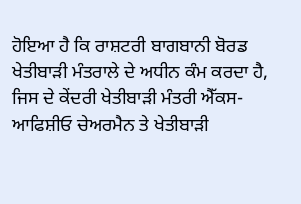ਹੋਇਆ ਹੈ ਕਿ ਰਾਸ਼ਟਰੀ ਬਾਗਬਾਨੀ ਬੋਰਡ ਖੇਤੀਬਾੜੀ ਮੰਤਰਾਲੇ ਦੇ ਅਧੀਨ ਕੰਮ ਕਰਦਾ ਹੈ, ਜਿਸ ਦੇ ਕੇਂਦਰੀ ਖੇਤੀਬਾੜੀ ਮੰਤਰੀ ਐੱਕਸ-ਆਫਿਸ਼ੀਓ ਚੇਅਰਮੈਨ ਤੇ ਖੇਤੀਬਾੜੀ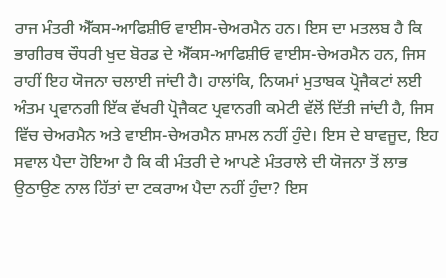ਰਾਜ ਮੰਤਰੀ ਐੱਕਸ-ਆਫਿਸ਼ੀਓ ਵਾਈਸ-ਚੇਅਰਮੈਨ ਹਨ। ਇਸ ਦਾ ਮਤਲਬ ਹੈ ਕਿ ਭਾਗੀਰਥ ਚੌਧਰੀ ਖੁਦ ਬੋਰਡ ਦੇ ਐੱਕਸ-ਆਫਿਸ਼ੀਓ ਵਾਈਸ-ਚੇਅਰਮੈਨ ਹਨ, ਜਿਸ ਰਾਹੀਂ ਇਹ ਯੋਜਨਾ ਚਲਾਈ ਜਾਂਦੀ ਹੈ। ਹਾਲਾਂਕਿ, ਨਿਯਮਾਂ ਮੁਤਾਬਕ ਪ੍ਰੋਜੈਕਟਾਂ ਲਈ ਅੰਤਮ ਪ੍ਰਵਾਨਗੀ ਇੱਕ ਵੱਖਰੀ ਪ੍ਰੋਜੈਕਟ ਪ੍ਰਵਾਨਗੀ ਕਮੇਟੀ ਵੱਲੋਂ ਦਿੱਤੀ ਜਾਂਦੀ ਹੈ, ਜਿਸ ਵਿੱਚ ਚੇਅਰਮੈਨ ਅਤੇ ਵਾਈਸ-ਚੇਅਰਮੈਨ ਸ਼ਾਮਲ ਨਹੀਂ ਹੁੰਦੇ। ਇਸ ਦੇ ਬਾਵਜੂਦ, ਇਹ ਸਵਾਲ ਪੈਦਾ ਹੋਇਆ ਹੈ ਕਿ ਕੀ ਮੰਤਰੀ ਦੇ ਆਪਣੇ ਮੰਤਰਾਲੇ ਦੀ ਯੋਜਨਾ ਤੋਂ ਲਾਭ ਉਠਾਉਣ ਨਾਲ ਹਿੱਤਾਂ ਦਾ ਟਕਰਾਅ ਪੈਦਾ ਨਹੀਂ ਹੁੰਦਾ? ਇਸ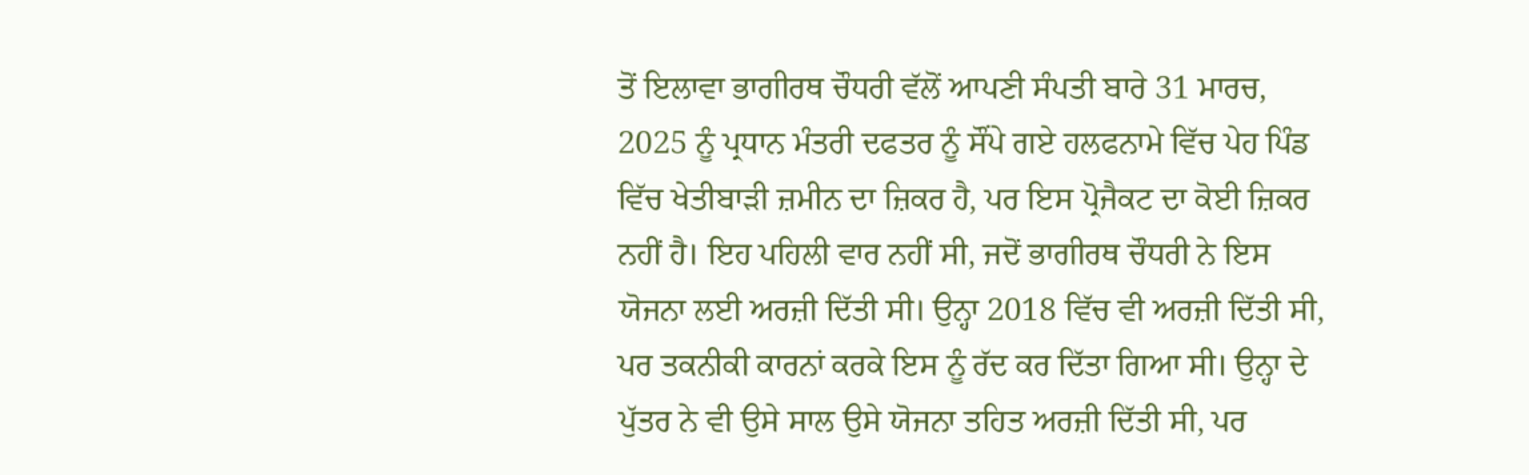ਤੋਂ ਇਲਾਵਾ ਭਾਗੀਰਥ ਚੌਧਰੀ ਵੱਲੋਂ ਆਪਣੀ ਸੰਪਤੀ ਬਾਰੇ 31 ਮਾਰਚ, 2025 ਨੂੰ ਪ੍ਰਧਾਨ ਮੰਤਰੀ ਦਫਤਰ ਨੂੰ ਸੌਂਪੇ ਗਏ ਹਲਫਨਾਮੇ ਵਿੱਚ ਪੇਹ ਪਿੰਡ ਵਿੱਚ ਖੇਤੀਬਾੜੀ ਜ਼ਮੀਨ ਦਾ ਜ਼ਿਕਰ ਹੈ, ਪਰ ਇਸ ਪ੍ਰੋਜੈਕਟ ਦਾ ਕੋਈ ਜ਼ਿਕਰ ਨਹੀਂ ਹੈ। ਇਹ ਪਹਿਲੀ ਵਾਰ ਨਹੀਂ ਸੀ, ਜਦੋਂ ਭਾਗੀਰਥ ਚੌਧਰੀ ਨੇ ਇਸ ਯੋਜਨਾ ਲਈ ਅਰਜ਼ੀ ਦਿੱਤੀ ਸੀ। ਉਨ੍ਹਾ 2018 ਵਿੱਚ ਵੀ ਅਰਜ਼ੀ ਦਿੱਤੀ ਸੀ, ਪਰ ਤਕਨੀਕੀ ਕਾਰਨਾਂ ਕਰਕੇ ਇਸ ਨੂੰ ਰੱਦ ਕਰ ਦਿੱਤਾ ਗਿਆ ਸੀ। ਉਨ੍ਹਾ ਦੇ ਪੁੱਤਰ ਨੇ ਵੀ ਉਸੇ ਸਾਲ ਉਸੇ ਯੋਜਨਾ ਤਹਿਤ ਅਰਜ਼ੀ ਦਿੱਤੀ ਸੀ, ਪਰ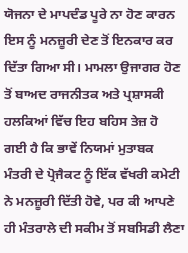ਯੋਜਨਾ ਦੇ ਮਾਪਦੰਡ ਪੂਰੇ ਨਾ ਹੋਣ ਕਾਰਨ ਇਸ ਨੂੰ ਮਨਜ਼ੂਰੀ ਦੇਣ ਤੋਂ ਇਨਕਾਰ ਕਰ ਦਿੱਤਾ ਗਿਆ ਸੀ। ਮਾਮਲਾ ਉਜਾਗਰ ਹੋਣ ਤੋਂ ਬਾਅਦ ਰਾਜਨੀਤਕ ਅਤੇ ਪ੍ਰਸ਼ਾਸਕੀ ਹਲਕਿਆਂ ਵਿੱਚ ਇਹ ਬਹਿਸ ਤੇਜ਼ ਹੋ ਗਈ ਹੈ ਕਿ ਭਾਵੇਂ ਨਿਯਮਾਂ ਮੁਤਾਬਕ ਮੰਤਰੀ ਦੇ ਪ੍ਰੋਜੈਕਟ ਨੂੰ ਇੱਕ ਵੱਖਰੀ ਕਮੇਟੀ ਨੇ ਮਨਜ਼ੂਰੀ ਦਿੱਤੀ ਹੋਵੇ, ਪਰ ਕੀ ਆਪਣੇ ਹੀ ਮੰਤਰਾਲੇ ਦੀ ਸਕੀਮ ਤੋਂ ਸਬਸਿਡੀ ਲੈਣਾ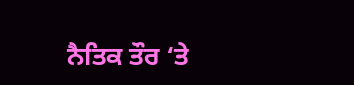ਨੈਤਿਕ ਤੌਰ ‘ਤੇ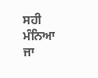ਸਹੀ ਮੰਨਿਆ ਜਾ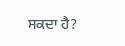ਸਕਦਾ ਹੈ?